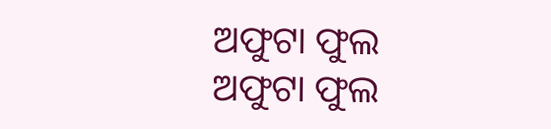ଅଫୁଟା ଫୁଲ
ଅଫୁଟା ଫୁଲ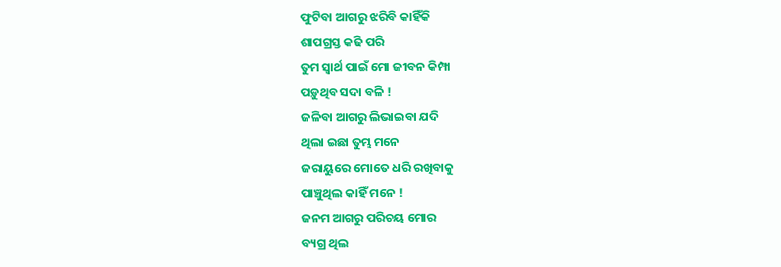ଫୁଟିବା ଆଗରୁ ଝରିବି କାହିଁକି
ଶାପଗ୍ରସ୍ତ କଢି ପରି
ତୁମ ସ୍ୱାର୍ଥ ପାଇଁ ମୋ ଜୀବନ କିମ୍ପା
ପଡ଼ୁଥିବ ସଦା ବଳି !
ଜଳିବା ଆଗରୁ ଲିଭାଇବା ଯଦି
ଥିଲା ଇଛା ତୁମ୍ଭ ମନେ
ଜରାୟୁରେ ମୋତେ ଧରି ରଖିବାକୁ
ପାଞ୍ଚୁଥିଲ କାହିଁ ମନେ !
ଜନମ ଆଗରୁ ପରିଚୟ ମୋର
ବ୍ୟଗ୍ର ଥିଲ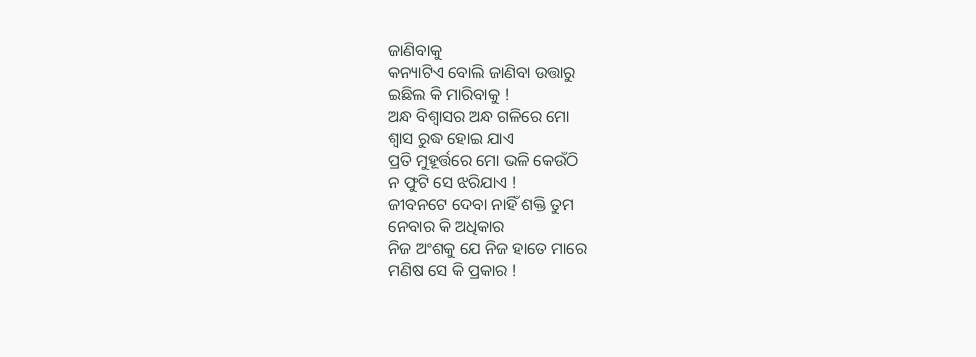ଜାଣିବାକୁ
କନ୍ୟାଟିଏ ବୋଲି ଜାଣିବା ଉତ୍ତାରୁ
ଇଛିଲ କି ମାରିବାକୁ !
ଅନ୍ଧ ବିଶ୍ୱାସର ଅନ୍ଧ ଗଳିରେ ମୋ
ଶ୍ବାସ ରୁଦ୍ଧ ହୋଇ ଯାଏ
ପ୍ରତି ମୁହୂର୍ତ୍ତରେ ମୋ ଭଳି କେଉଁଠି
ନ ଫୁଟି ସେ ଝରିଯାଏ !
ଜୀବନଟେ ଦେବା ନାହିଁ ଶକ୍ତି ତୁମ
ନେବାର କି ଅଧିକାର
ନିଜ ଅଂଶକୁ ଯେ ନିଜ ହାତେ ମାରେ
ମଣିଷ ସେ କି ପ୍ରକାର !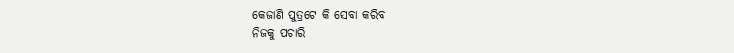କେଜାଣି ପୁତ୍ରଟେ କି ସେବା କରିବ
ନିଜକୁ ପଚାରି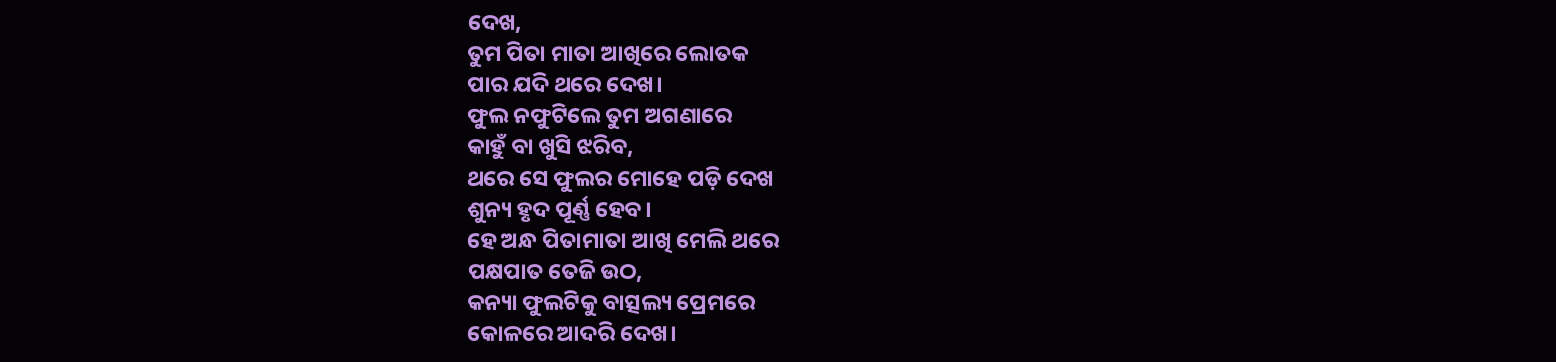ଦେଖ,
ତୁମ ପିତା ମାତା ଆଖିରେ ଲୋତକ
ପାର ଯଦି ଥରେ ଦେଖ।
ଫୁଲ ନଫୁଟିଲେ ତୁମ ଅଗଣାରେ
କାହୁଁ ବା ଖୁସି ଝରିବ,
ଥରେ ସେ ଫୁଲର ମୋହେ ପଡ଼ି ଦେଖ
ଶୁନ୍ୟ ହୃଦ ପୂର୍ଣ୍ଣ ହେବ।
ହେ ଅନ୍ଧ ପିତାମାତା ଆଖି ମେଲି ଥରେ
ପକ୍ଷପାତ ତେଜି ଉଠ,
କନ୍ୟା ଫୁଲଟିକୁ ବାତ୍ସଲ୍ୟ ପ୍ରେମରେ
କୋଳରେ ଆଦରି ଦେଖ।